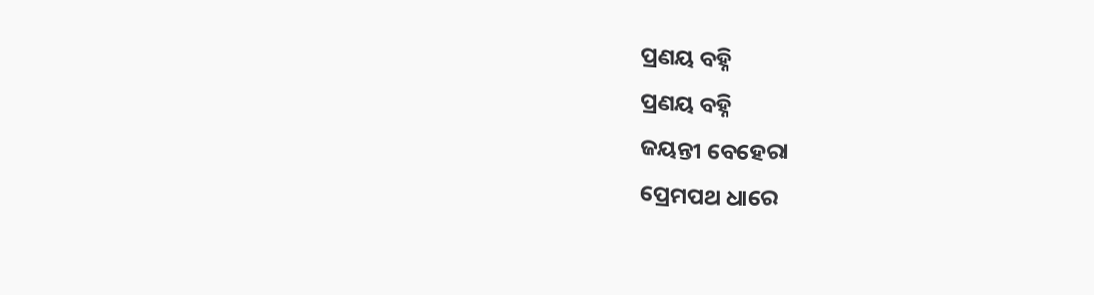ପ୍ରଣୟ ବହ୍ନି
ପ୍ରଣୟ ବହ୍ନି
ଜୟନ୍ତୀ ବେହେରା
ପ୍ରେମପଥ ଧାରେ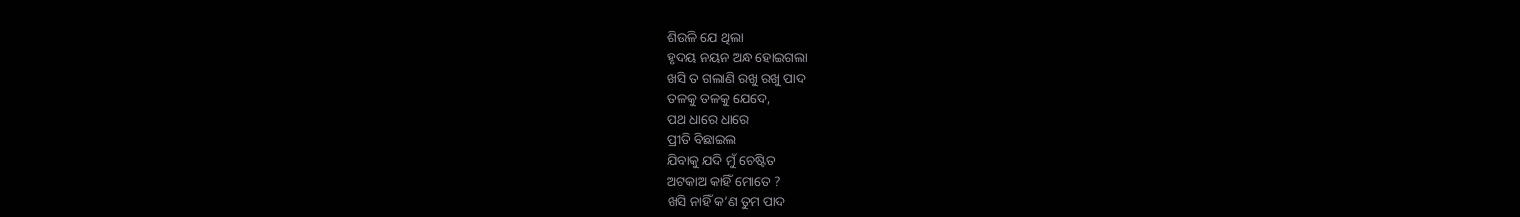ଶିଉଳି ଯେ ଥିଲା
ହୃଦୟ ନୟନ ଅନ୍ଧ ହୋଇଗଲା
ଖସି ତ ଗଲାଣି ରଖୁ ରଖୁ ପାଦ
ତଳକୁ ତଳକୁ ଯେଦେ,
ପଥ ଧାରେ ଧାରେ
ପ୍ରୀତି ବିଛାଇଲ
ଯିବାକୁ ଯଦି ମୁଁ ଚେଷ୍ଟିତ
ଅଟକାଅ କାହିଁ ମୋତେ ?
ଖସି ନାହିଁ କ’ଣ ତୁମ ପାଦ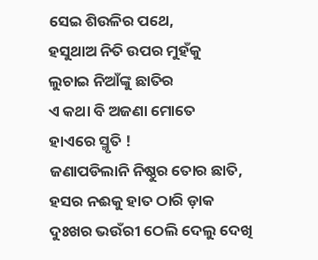ସେଇ ଶିଉଳିର ପଥେ,
ହସୁଥାଅ ନିତି ଉପର ମୁହଁକୁ
ଲୁଚାଇ ନିଆଁଙ୍କୁ ଛାତିର
ଏ କଥା ବି ଅଜଣା ମୋତେ
ହାଏରେ ସ୍ମୃତି !
ଜଣାପଡିଲାନି ନିଷ୍ଠୁର ତୋର ଛାତି,
ହସର ନଈକୁ ହାତ ଠାରି ଡ଼ାକ
ଦୁଃଖର ଭଉଁରୀ ଠେଲି ଦେଲୁ ଦେଖି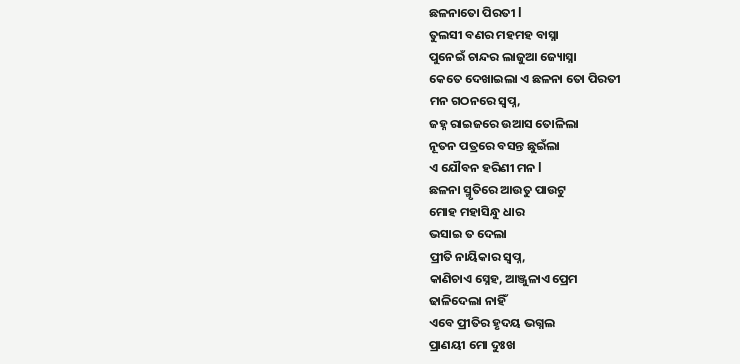ଛଳନାତୋ ପିରତୀ l
ତୁଲସୀ ବଣର ମହମହ ବାସ୍ନା
ପୁନେଇଁ ଚାନ୍ଦର ଲାଜୁଆ ଜ୍ୟୋସ୍ନା
କେତେ ଦେଖାଇଲା ଏ ଛଳନା ତୋ ପିରତୀ
ମନ ଗଠନରେ ସ୍ଵପ୍ନ,
ଜହ୍ନ ରାଇଜରେ ଉଆସ ତୋଳିଲା
ନୂତନ ପତ୍ରରେ ବସନ୍ତ ଛୁଇଁଲା
ଏ ଯୌବନ ହରିଣୀ ମନ l
ଛଳନା ସ୍ମୃତିରେ ଆଉତୁ ପାଉଟୁ
ମୋହ ମହାସିନ୍ଧୁ ଧାର
ଭସାଇ ତ ଦେଲା
ପ୍ରୀତି ନାୟିକାର ସ୍ଵପ୍ନ,
କାଣିଚାଏ ସ୍ନେହ, ଆଞ୍ଜୁଳାଏ ପ୍ରେମ
ଢାଳିଦେଲା ନାହିଁ
ଏବେ ପ୍ରୀତିର ହୃଦୟ ଭଗ୍ନଲ
ପ୍ରାଣୟୀ ମୋ ଦୁଃଖ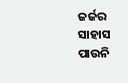ଜର୍ଜର
ସାହାସ ପାଉନି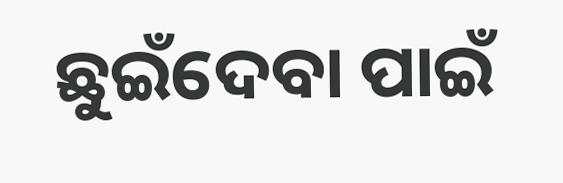ଛୁଇଁଦେବା ପାଇଁ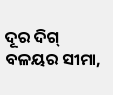ଦୂର ଦିଗ୍ ବଳୟର ସୀମା,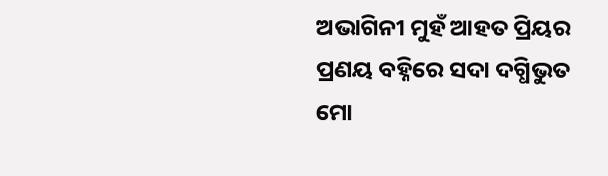ଅଭାଗିନୀ ମୁହଁ ଆହତ ପ୍ରିୟର
ପ୍ରଣୟ ବହ୍ନିରେ ସଦା ଦଗ୍ଧିଭୁତ
ମୋ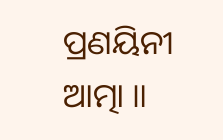ପ୍ରଣୟିନୀ ଆତ୍ମା ॥